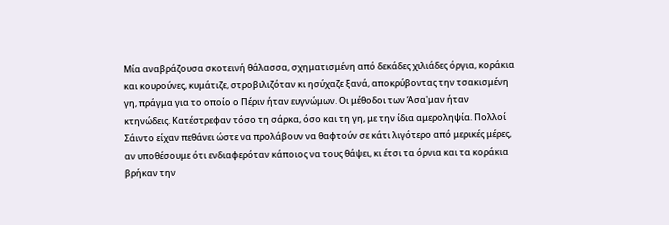Μία αναβράζουσα σκοτεινή θάλασσα, σχηματισμένη από δεκάδες χιλιάδες όργια, κοράκια και κουρούνες, κυμάτιζε, στροβιλιζόταν κι ησύχαζε ξανά, αποκρύβοντας την τσακισμένη γη, πράγμα για το οποίο ο Πέριν ήταν ευγνώμων. Οι μέθοδοι των Άσα'μαν ήταν κτηνώδεις. Κατέστρεφαν τόσο τη σάρκα, όσο και τη γη, με την ίδια αμεροληψία. Πολλοί Σάιντο είχαν πεθάνει ώστε να προλάβουν να θαφτούν σε κάτι λιγότερο από μερικές μέρες, αν υποθέσουμε ότι ενδιαφερόταν κάποιος να τους θάψει, κι έτσι τα όρνια και τα κοράκια βρήκαν την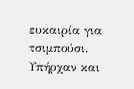ευκαιρία για τσιμπούσι. Υπήρχαν και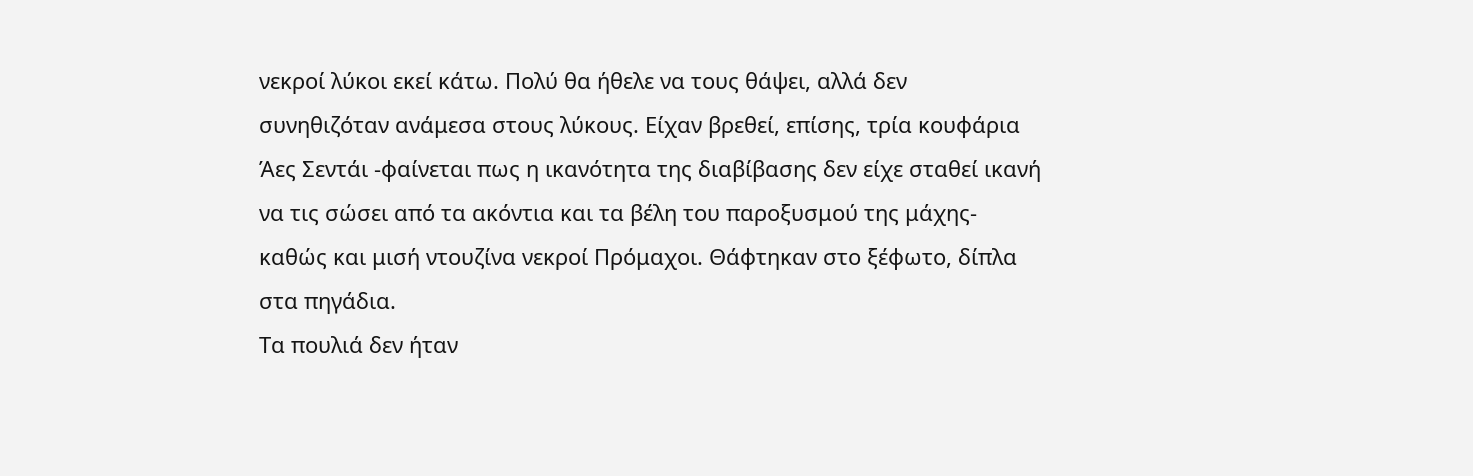νεκροί λύκοι εκεί κάτω. Πολύ θα ήθελε να τους θάψει, αλλά δεν συνηθιζόταν ανάμεσα στους λύκους. Είχαν βρεθεί, επίσης, τρία κουφάρια Άες Σεντάι -φαίνεται πως η ικανότητα της διαβίβασης δεν είχε σταθεί ικανή να τις σώσει από τα ακόντια και τα βέλη του παροξυσμού της μάχης- καθώς και μισή ντουζίνα νεκροί Πρόμαχοι. Θάφτηκαν στο ξέφωτο, δίπλα στα πηγάδια.
Τα πουλιά δεν ήταν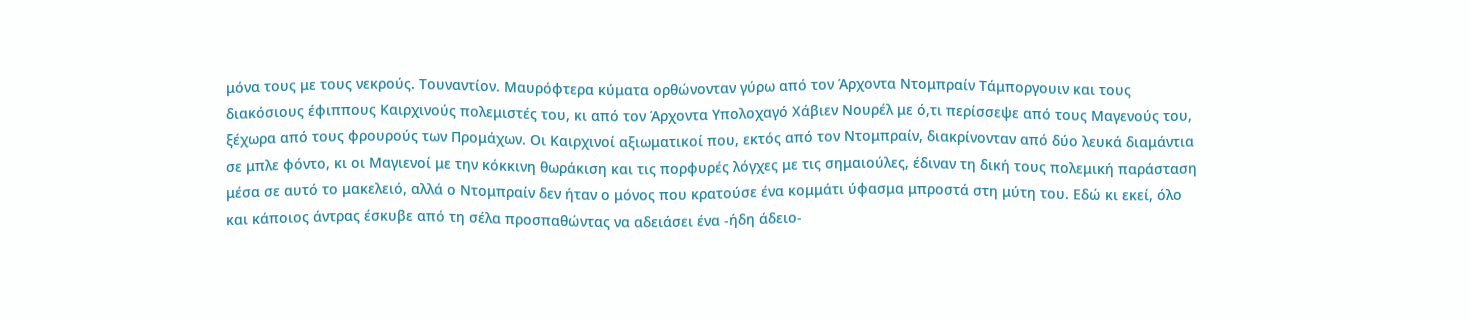μόνα τους με τους νεκρούς. Τουναντίον. Μαυρόφτερα κύματα ορθώνονταν γύρω από τον Άρχοντα Ντομπραίν Τάμποργουιν και τους διακόσιους έφιππους Καιρχινούς πολεμιστές του, κι από τον Άρχοντα Υπολοχαγό Χάβιεν Νουρέλ με ό,τι περίσσεψε από τους Μαγενούς του, ξέχωρα από τους φρουρούς των Προμάχων. Οι Καιρχινοί αξιωματικοί που, εκτός από τον Ντομπραίν, διακρίνονταν από δύο λευκά διαμάντια σε μπλε φόντο, κι οι Μαγιενοί με την κόκκινη θωράκιση και τις πορφυρές λόγχες με τις σημαιούλες, έδιναν τη δική τους πολεμική παράσταση μέσα σε αυτό το μακελειό, αλλά ο Ντομπραίν δεν ήταν ο μόνος που κρατούσε ένα κομμάτι ύφασμα μπροστά στη μύτη του. Εδώ κι εκεί, όλο και κάποιος άντρας έσκυβε από τη σέλα προσπαθώντας να αδειάσει ένα -ήδη άδειο-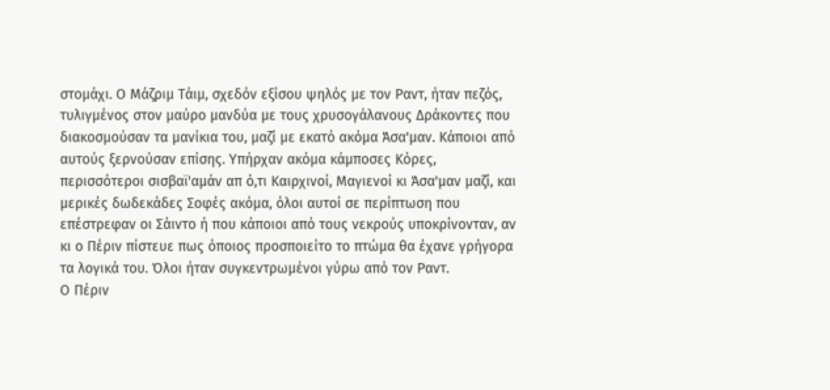στομάχι. Ο Μάζριμ Τάιμ, σχεδόν εξίσου ψηλός με τον Ραντ, ήταν πεζός, τυλιγμένος στον μαύρο μανδύα με τους χρυσογάλανους Δράκοντες που διακοσμούσαν τα μανίκια του, μαζί με εκατό ακόμα Άσα'μαν. Κάποιοι από αυτούς ξερνούσαν επίσης. Υπήρχαν ακόμα κάμποσες Κόρες, περισσότεροι σισβαϊ'αμάν απ ό,τι Καιρχινοί, Μαγιενοί κι Άσα'μαν μαζί, και μερικές δωδεκάδες Σοφές ακόμα, όλοι αυτοί σε περίπτωση που επέστρεφαν οι Σάιντο ή που κάποιοι από τους νεκρούς υποκρίνονταν, αν κι ο Πέριν πίστευε πως όποιος προσποιείτο το πτώμα θα έχανε γρήγορα τα λογικά του. Όλοι ήταν συγκεντρωμένοι γύρω από τον Ραντ.
Ο Πέριν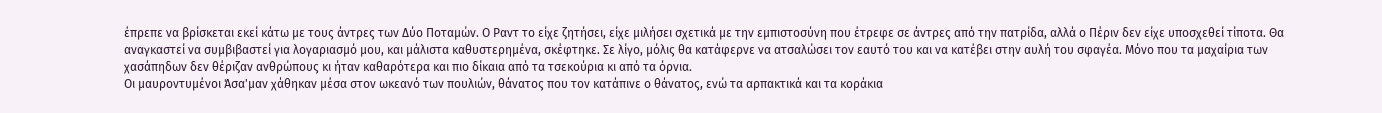έπρεπε να βρίσκεται εκεί κάτω με τους άντρες των Δύο Ποταμών. Ο Ραντ το είχε ζητήσει, είχε μιλήσει σχετικά με την εμπιστοσύνη που έτρεφε σε άντρες από την πατρίδα, αλλά ο Πέριν δεν είχε υποσχεθεί τίποτα. Θα αναγκαστεί να συμβιβαστεί για λογαριασμό μου, και μάλιστα καθυστερημένα, σκέφτηκε. Σε λίγο, μόλις θα κατάφερνε να ατσαλώσει τον εαυτό του και να κατέβει στην αυλή του σφαγέα. Μόνο που τα μαχαίρια των χασάπηδων δεν θέριζαν ανθρώπους κι ήταν καθαρότερα και πιο δίκαια από τα τσεκούρια κι από τα όρνια.
Οι μαυροντυμένοι Άσα'μαν χάθηκαν μέσα στον ωκεανό των πουλιών, θάνατος που τον κατάπινε ο θάνατος, ενώ τα αρπακτικά και τα κοράκια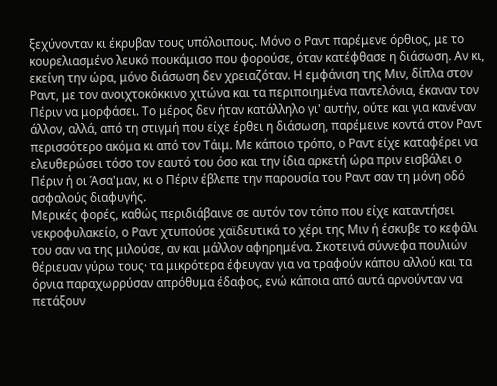ξεχύνονταν κι έκρυβαν τους υπόλοιπους. Μόνο ο Ραντ παρέμενε όρθιος, με το κουρελιασμένο λευκό πουκάμισο που φορούσε, όταν κατέφθασε η διάσωση. Αν κι, εκείνη την ώρα, μόνο διάσωση δεν χρειαζόταν. Η εμφάνιση της Μιν, δίπλα στον Ραντ, με τον ανοιχτοκόκκινο χιτώνα και τα περιποιημένα παντελόνια, έκαναν τον Πέριν να μορφάσει. Το μέρος δεν ήταν κατάλληλο γι' αυτήν, ούτε και για κανέναν άλλον, αλλά, από τη στιγμή που είχε έρθει η διάσωση, παρέμεινε κοντά στον Ραντ περισσότερο ακόμα κι από τον Τάιμ. Με κάποιο τρόπο, ο Ραντ είχε καταφέρει να ελευθερώσει τόσο τον εαυτό του όσο και την ίδια αρκετή ώρα πριν εισβάλει ο Πέριν ή οι Άσα'μαν, κι ο Πέριν έβλεπε την παρουσία του Ραντ σαν τη μόνη οδό ασφαλούς διαφυγής.
Μερικές φορές, καθώς περιδιάβαινε σε αυτόν τον τόπο που είχε καταντήσει νεκροφυλακείο, ο Ραντ χτυπούσε χαϊδευτικά το χέρι της Μιν ή έσκυβε το κεφάλι του σαν να της μιλούσε, αν και μάλλον αφηρημένα. Σκοτεινά σύννεφα πουλιών θέριευαν γύρω τους· τα μικρότερα έφευγαν για να τραφούν κάπου αλλού και τα όρνια παραχωρρύσαν απρόθυμα έδαφος, ενώ κάποια από αυτά αρνούνταν να πετάξουν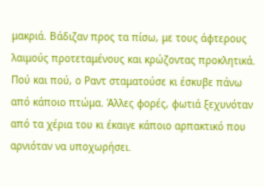μακριά. Βάδιζαν προς τα πίσω, με τους άφτερους λαιμούς προτεταμένους και κρώζοντας προκλητικά. Πού και πού, ο Ραντ σταματούσε κι έσκυβε πάνω από κάποιο πτώμα. Άλλες φορές, φωτιά ξεχυνόταν από τα χέρια του κι έκαιγε κάποιο αρπακτικό που αρνιόταν να υποχωρήσει.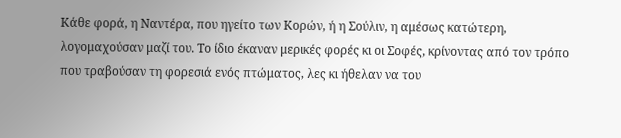Κάθε φορά, η Ναντέρα, που ηγείτο των Κορών, ή η Σούλιν, η αμέσως κατώτερη, λογομαχούσαν μαζί του. Το ίδιο έκαναν μερικές φορές κι οι Σοφές, κρίνοντας από τον τρόπο που τραβούσαν τη φορεσιά ενός πτώματος, λες κι ήθελαν να του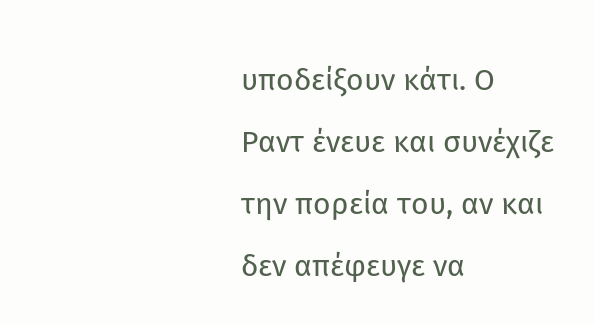υποδείξουν κάτι. Ο Ραντ ένευε και συνέχιζε την πορεία του, αν και δεν απέφευγε να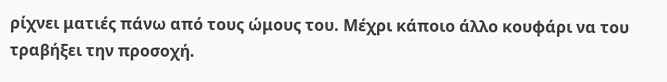ρίχνει ματιές πάνω από τους ώμους του. Μέχρι κάποιο άλλο κουφάρι να του τραβήξει την προσοχή.